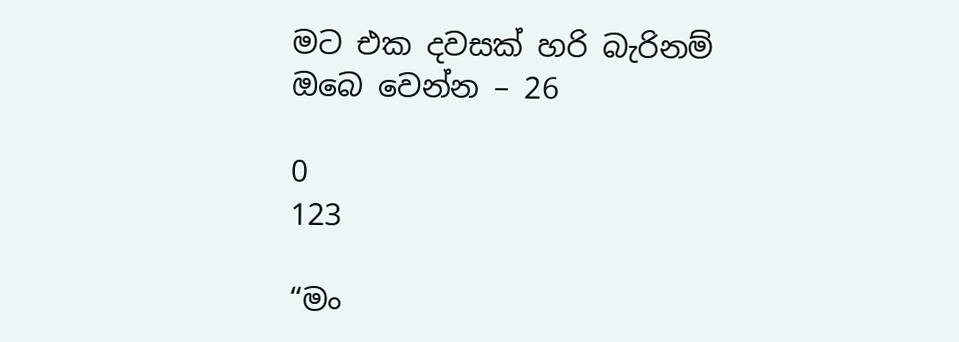මට එක දවසක් හරි බැරිනම් ඔබෙ වෙන්න – 26

0
123

“මං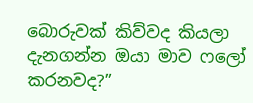බොරුවක් කිව්වද කියලා දැනගන්න ඔයා මාව ෆලෝ කරනවද?”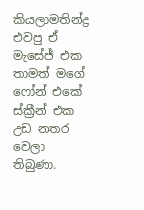කියලාමතින්ද්‍ර එවපු ඒ මැසේජ් එක තාමත් මගේ ෆෝන් එකේ ස්ක්‍රීන් එක උඩ නතර වෙලා තිබුණා.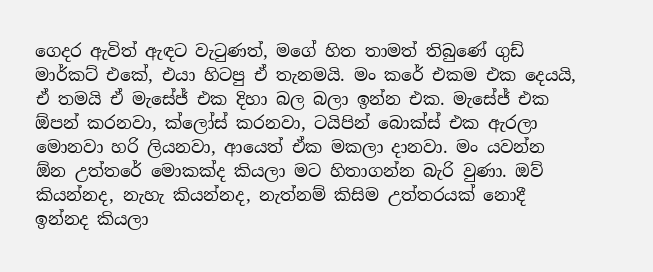ගෙදර ඇවිත් ඇඳට වැටුණත්, මගේ හිත තාමත් තිබුණේ ගුඩ් මාර්කට් එකේ, එයා හිටපු ඒ තැනමයි. මං කරේ එකම එක දෙයයි, ඒ තමයි ඒ මැසේජ් එක දිහා බල බලා ඉන්න එක. මැසේජ් එක ඕපන් කරනවා, ක්ලෝස් කරනවා, ටයිපින් බොක්ස් එක ඇරලා මොනවා හරි ලියනවා, ආයෙත් ඒක මකලා දානවා. මං යවන්න ඕන උත්තරේ මොකක්ද කියලා මට හිතාගන්න බැරි වුණා. ඔව් කියන්නද, නැහැ කියන්නද, නැත්නම් කිසිම උත්තරයක් නොදී ඉන්නද කියලා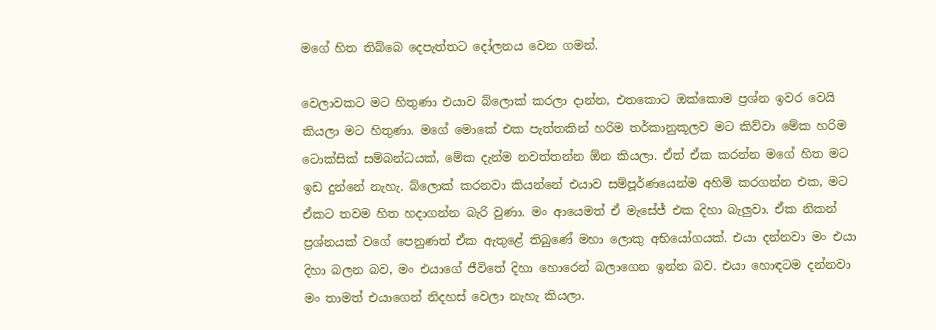මගේ හිත තිබ්බෙ දෙපැත්තට දෝලනය වෙන ගමන්.

වෙලාවකට මට හිතුණා එයාව බ්ලොක් කරලා දාන්න, එතකොට ඔක්කොම ප්‍රශ්න ඉවර වෙයි කියලා මට හිතුණා. මගේ මොකේ එක පැත්තකින් හරිම තර්කානුකූලව මට කිව්වා මේක හරිම ටොක්සික් සම්බන්ධයක්, මේක දැන්ම නවත්තන්න ඕන කියලා. ඒත් ඒක කරන්න මගේ හිත මට ඉඩ දුන්නේ නැහැ. බ්ලොක් කරනවා කියන්නේ එයාව සම්පූර්ණයෙන්ම අහිමි කරගන්න එක, මට ඒකට තවම හිත හදාගන්න බැරි වුණා. මං ආයෙමත් ඒ මැසේජ් එක දිහා බැලුවා. ඒක නිකන් ප්‍රශ්නයක් වගේ පෙනුණත් ඒක ඇතුළේ තිබුණේ මහා ලොකු අභියෝගයක්. එයා දන්නවා මං එයා දිහා බලන බව, මං එයාගේ ජීවිතේ දිහා හොරෙන් බලාගෙන ඉන්න බව. එයා හොඳටම දන්නවා මං තාමත් එයාගෙන් නිදහස් වෙලා නැහැ කියලා.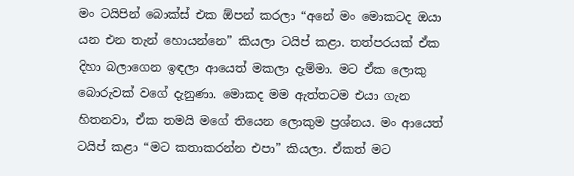මං ටයිපින් බොක්ස් එක ඕපන් කරලා “අනේ මං මොකටද ඔයා යන එන තැන් හොයන්නෙ” කියලා ටයිප් කළා. තත්පරයක් ඒක දිහා බලාගෙන ඉඳලා ආයෙත් මකලා දැම්මා. මට ඒක ලොකු බොරුවක් වගේ දැනුණා. මොකද මම ඇත්තටම එයා ගැන හිතනවා, ඒක තමයි මගේ තියෙන ලොකුම ප්‍රශ්නය. මං ආයෙත් ටයිප් කළා “මට කතාකරන්න එපා” කියලා. ඒකත් මට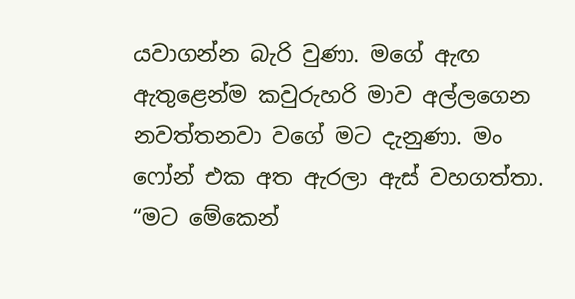යවාගන්න බැරි වුණා. මගේ ඇඟ ඇතුළෙන්ම කවුරුහරි මාව අල්ලගෙන නවත්තනවා වගේ මට දැනුණා. මං ෆෝන් එක අත ඇරලා ඇස් වහගත්තා. “මට මේකෙන්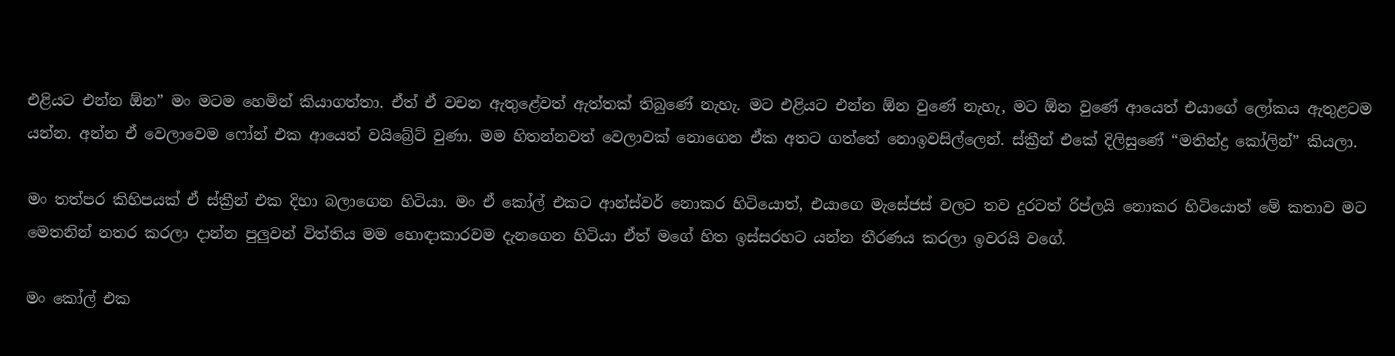එළියට එන්න ඕන” මං මටම හෙමින් කියාගත්තා. ඒත් ඒ වචන ඇතුළේවත් ඇත්තක් තිබුණේ නැහැ. මට එළියට එන්න ඕන වුණේ නැහැ, මට ඕන වුණේ ආයෙත් එයාගේ ලෝකය ඇතුළටම යන්න. අන්න ඒ වෙලාවෙම ෆෝන් එක ආයෙත් වයිබ්‍රේට් වුණා. මම හිතන්නවත් වෙලාවක් නොගෙන ඒක අතට ගත්තේ නොඉවසිල්ලෙන්. ස්ක්‍රීන් එකේ දිලිසුණේ “මතින්ද්‍ර කෝලින්” කියලා.

මං තත්පර කිහිපයක් ඒ ස්ක්‍රීන් එක දිහා බලාගෙන හිටියා. මං ඒ කෝල් එකට ආන්ස්වර් නොකර හිටියොත්, එයාගෙ මැසේජස් වලට තව දුරටත් රිප්ලයි නොකර හිටියොත් මේ කතාව මට මෙතනින් නතර කරලා දාන්න පුලුවන් විත්තිය මම හොඳාකාරවම දැනගෙන හිටියා ඒත් මගේ හිත ඉස්සරහට යන්න තීරණය කරලා ඉවරයි වගේ.

මං කෝල් එක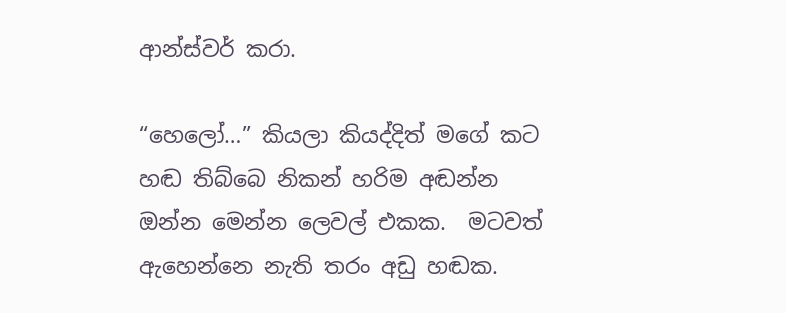ආන්ස්වර් කරා.

“හෙලෝ…” කියලා කියද්දිත් මගේ කට හඬ තිබ්බෙ නිකන් හරිම අඬන්න ඔන්න මෙන්න ලෙවල් එකක.  මටවත් ඇහෙන්නෙ නැති තරං අඩු හඬක.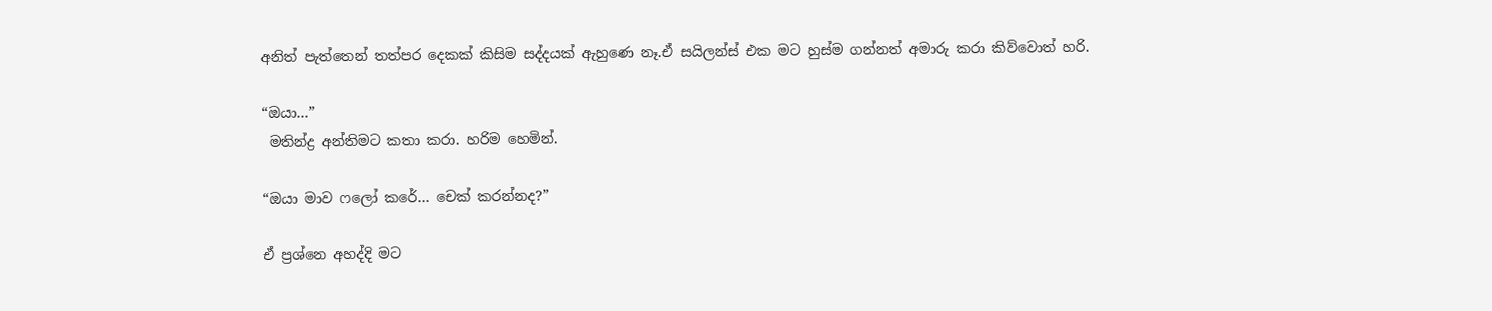අනිත් පැත්තෙන් තත්පර දෙකක් කිසිම සද්දයක් ඇහුණෙ නෑ.ඒ සයිලන්ස් එක මට හුස්ම ගන්නත් අමාරු කරා කිව්වොත් හරි.

“ඔයා…”
 මතින්ද්‍ර අන්තිමට කතා කරා. හරිම හෙමින්.

“ඔයා මාව ෆලෝ කරේ… චෙක් කරන්නද?”

ඒ ප්‍රශ්නෙ අහද්දි මට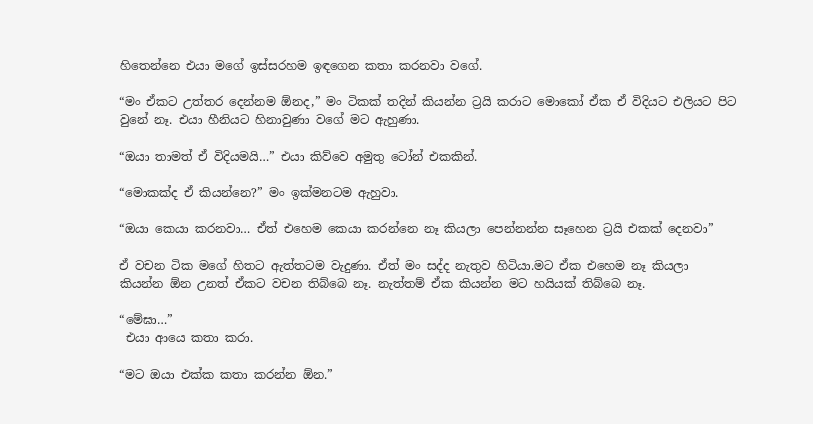හිතෙන්නෙ එයා මගේ ඉස්සරහම ඉඳගෙන කතා කරනවා වගේ.

“මං ඒකට උත්තර දෙන්නම ඕනද,” මං ටිකක් තදින් කියන්න ට්‍රයි කරාට මොකෝ ඒක ඒ විදියට එලියට පිට වුනේ නෑ. එයා හීනියට හිනාවුණා වගේ මට ඇහුණා.

“ඔයා තාමත් ඒ විදියමයි…” එයා කිව්වෙ අමුතු ටෝන් එකකින්.

“මොකක්ද ඒ කියන්නෙ?” මං ඉක්මනටම ඇහුවා.

“ඔයා කෙයා කරනවා… ඒත් එහෙම කෙයා කරන්නෙ නෑ කියලා පෙන්නන්න සෑහෙන ට්‍රයි එකක් දෙනවා”

ඒ වචන ටික මගේ හිතට ඇත්තටම වැදුණා. ඒත් මං සද්ද නැතුව හිටියා.මට ඒක එහෙම නෑ කියලා කියන්න ඕන උනත් ඒකට වචන තිබ්බෙ නෑ. නැත්තම් ඒක කියන්න මට හයියක් තිබ්බෙ නෑ.

“මේඝා…”
 එයා ආයෙ කතා කරා.

“මට ඔයා එක්ක කතා කරන්න ඕන.”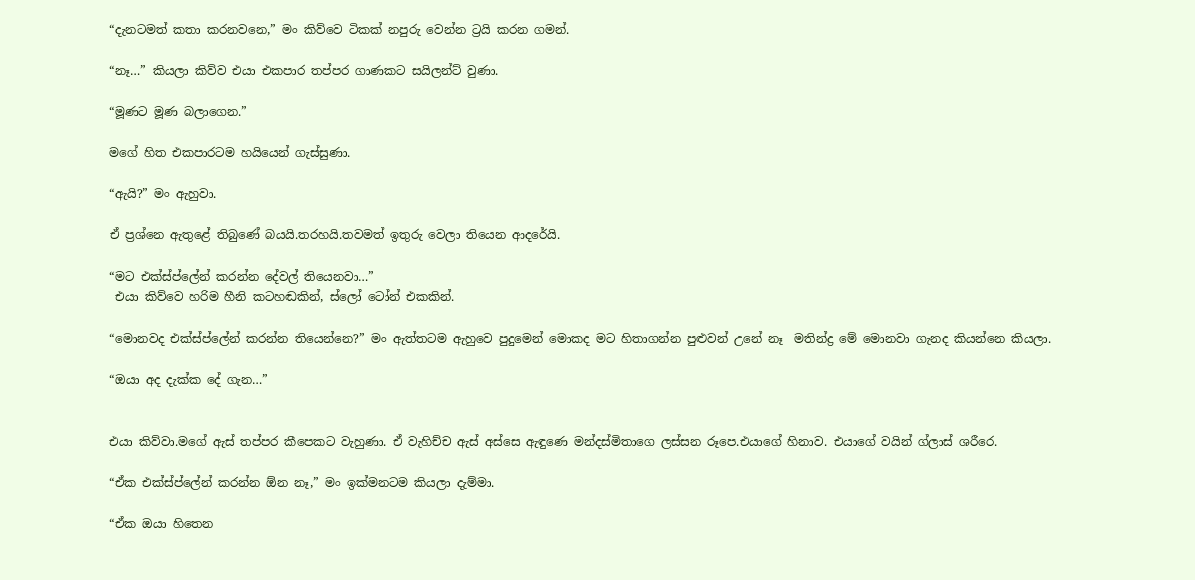“දැනටමත් කතා කරනවනෙ,” මං කිව්වෙ ටිකක් නපුරු වෙන්න ට්‍රයි කරන ගමන්.

“නෑ…” කියලා කිව්ව එයා එකපාර තප්පර ගාණකට සයිලන්ට් වුණා.

“මූණට මූණ බලාගෙන.”

මගේ හිත එකපාරටම හයියෙන් ගැස්සුණා.

“ඇයි?” මං ඇහුවා.

ඒ ප්‍රශ්නෙ ඇතුළේ තිබුණේ බයයි.තරහයි.තවමත් ඉතුරු වෙලා තියෙන ආදරේයි.

“මට එක්ස්ප්ලේන් කරන්න දේවල් තියෙනවා…”
 එයා කිව්වෙ හරිම හීනි කටහඬකින්, ස්ලෝ ටෝන් එකකින්.

“මොනවද එක්ස්ප්ලේන් කරන්න තියෙන්නෙ?” මං ඇත්තටම ඇහුවෙ පුදුමෙන් මොකද මට හිතාගන්න පුළුවන් උනේ නෑ  මතින්ද්‍ර මේ මොනවා ගැනද කියන්නෙ කියලා.

“ඔයා අද දැක්ක දේ ගැන…”


එයා කිව්වා.මගේ ඇස් තප්පර කීපෙකට වැහුණා. ඒ වැහිච්ච ඇස් අස්සෙ ඇඳුණෙ මන්දස්මිතාගෙ ලස්සන රූපෙ.එයාගේ හිනාව. එයාගේ වයින් ග්ලාස් ශරීරෙ.

“ඒක එක්ස්ප්ලේන් කරන්න ඕන නෑ,” මං ඉක්මනටම කියලා දැම්මා.

“ඒක ඔයා හිතෙන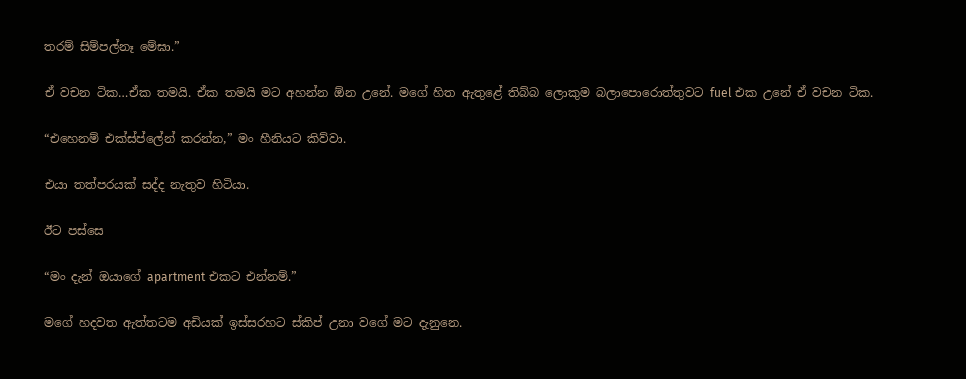තරම් සිම්පල්නෑ මේඝා.”

ඒ වචන ටික…ඒක තමයි. ඒක තමයි මට අහන්න ඕන උනේ. මගේ හිත ඇතුළේ තිබ්බ ලොකුම බලාපොරොත්තුවට fuel එක උනේ ඒ වචන ටික.

“එහෙනම් එක්ස්ප්ලේන් කරන්න,” මං හීනියට කිව්වා.

එයා තත්පරයක් සද්ද නැතුව හිටියා.

ඊට පස්සෙ

“මං දැන් ඔයාගේ apartment එකට එන්නම්.”

මගේ හදවත ඇත්තටම අඩියක් ඉස්සරහට ස්කිප් උනා වගේ මට දැනුනෙ.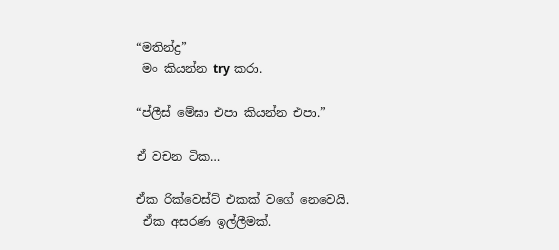“මතින්ද්‍ර”
 මං කියන්න try කරා.

“ප්ලීස් මේඝා එපා කියන්න එපා.”

ඒ වචන ටික…

ඒක රික්වෙස්ට් එකක් වගේ නෙවෙයි.
 ඒක අසරණ ඉල්ලීමක්.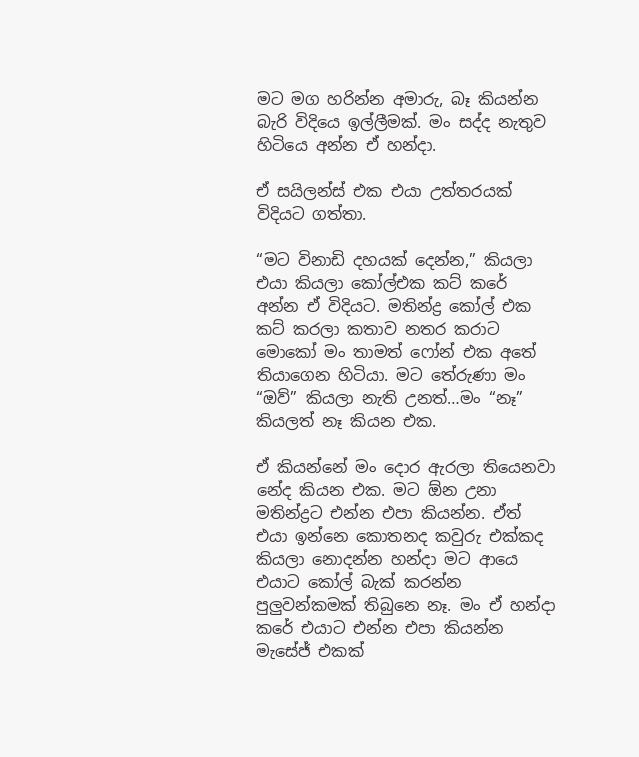මට මග හරින්න අමාරු, බෑ කියන්න බැරි විදියෙ ඉල්ලීමක්. මං සද්ද නැතුව හිටියෙ අන්න ඒ හන්දා.

ඒ සයිලන්ස් එක එයා උත්තරයක් විදියට ගත්තා.

“මට විනාඩි දහයක් දෙන්න,” කියලා එයා කියලා කෝල්එක කට් කරේ අන්න ඒ විදියට. මතින්ද්‍ර කෝල් එක කට් කරලා කතාව නතර කරාට මොකෝ මං තාමත් ෆෝන් එක අතේ තියාගෙන හිටියා. මට තේරුණා මං “ඔව්” කියලා නැති උනත්…මං “නෑ” කියලත් නෑ කියන එක.

ඒ කියන්නේ මං දොර ඇරලා තියෙනවා නේද කියන එක. මට ඕන උනා මතින්ද්‍රට එන්න එපා කියන්න. ඒත් එයා ඉන්නෙ කොතනද කවුරු එක්කද කියලා නොදන්න හන්දා මට ආයෙ එයාට කෝල් බැක් කරන්න පුලුවන්කමක් තිබුනෙ නෑ. මං ඒ හන්දා කරේ එයාට එන්න එපා කියන්න මැසේජ් එකක්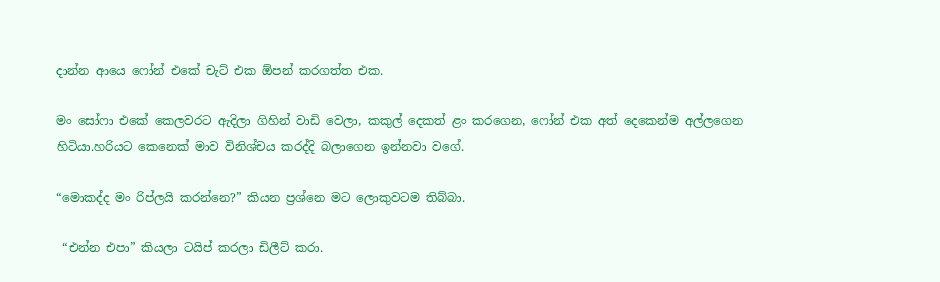දාන්න ආයෙ ෆෝන් එකේ චැට් එක ඕපන් කරගත්ත එක.

මං සෝෆා එකේ කෙලවරට ඇදිලා ගිහින් වාඩි වෙලා, කකුල් දෙකත් ළං කරගෙන, ෆෝන් එක අත් දෙකෙන්ම අල්ලගෙන හිටියා.හරියට කෙනෙක් මාව විනිශ්චය කරද්දි බලාගෙන ඉන්නවා වගේ.

“මොකද්ද මං රිප්ලයි කරන්නෙ?” කියන ප්‍රශ්නෙ මට ලොකුවටම තිබ්බා.

 “එන්න එපා” කියලා ටයිප් කරලා ඩිලීට් කරා.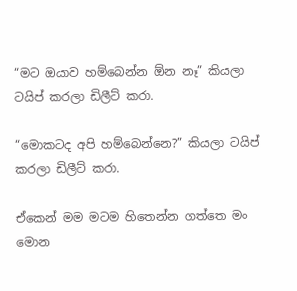“මට ඔයාව හම්බෙන්න ඕන නෑ” කියලා ටයිප් කරලා ඩිලීට් කරා.

“මොකටද අපි හම්බෙන්නෙ?” කියලා ටයිප් කරලා ඩිලීට් කරා.

ඒකෙන් මම මටම හිතෙන්න ගත්තෙ මං මොන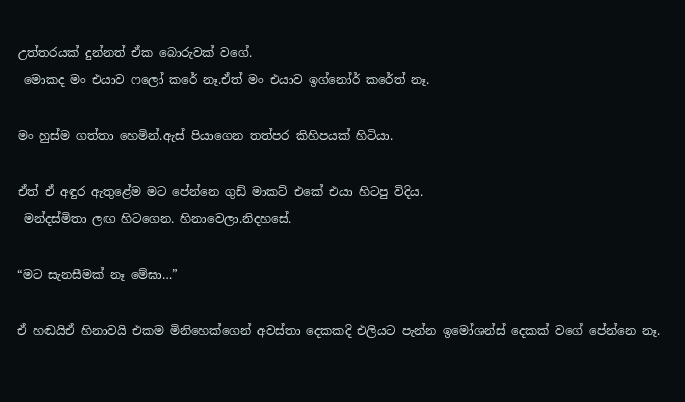උත්තරයක් දුන්නත් ඒක බොරුවක් වගේ.
 මොකද මං එයාව ෆලෝ කරේ නෑ.ඒත් මං එයාව ඉග්නෝර් කරේත් නෑ.

මං හුස්ම ගත්තා හෙමින්.ඇස් පියාගෙන තත්පර කිහිපයක් හිටියා.

ඒත් ඒ අඳුර ඇතුළේම මට පේන්නෙ ගුඩ් මාකට් එකේ එයා හිටපු විදිය.
 මන්දස්මිතා ලඟ හිටගෙන. හිනාවෙලා.නිදහසේ.

“මට සැනසීමක් නෑ මේඝා…”

ඒ හඬයිඒ හිනාවයි එකම මිනිහෙක්ගෙන් අවස්තා දෙකකදි එලියට පැන්න ඉමෝශන්ස් දෙකක් වගේ පේන්නෙ නෑ.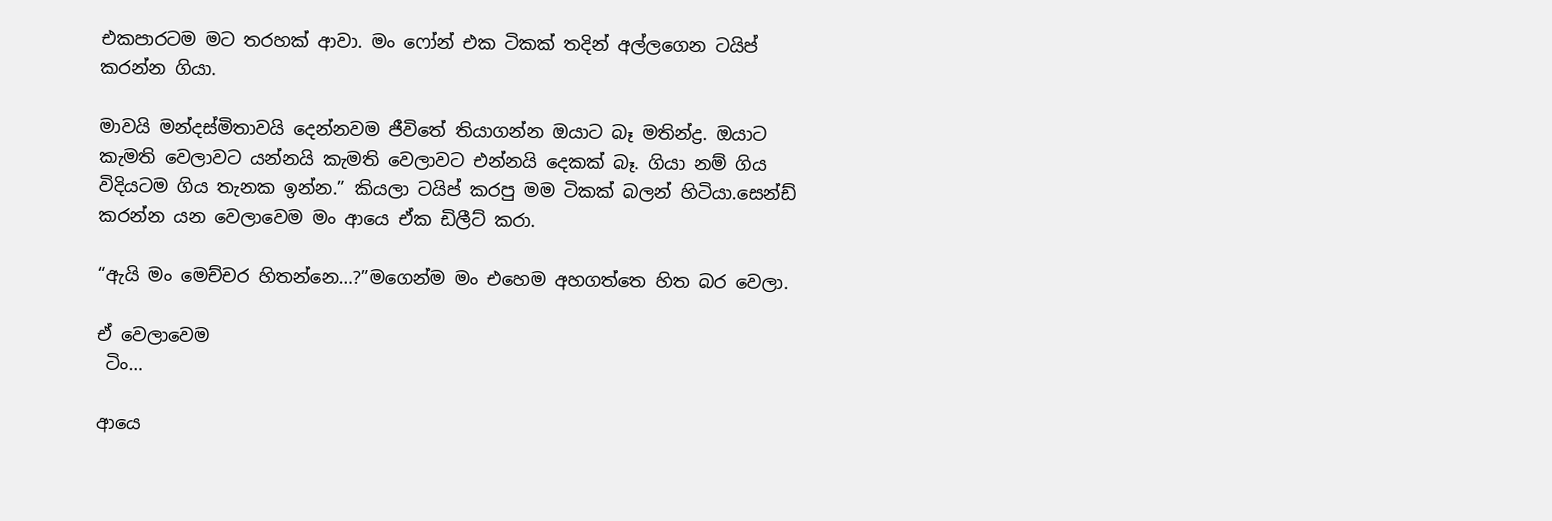එකපාරටම මට තරහක් ආවා. මං ෆෝන් එක ටිකක් තදින් අල්ලගෙන ටයිප් කරන්න ගියා.

මාවයි මන්දස්මිතාවයි දෙන්නවම ජීවිතේ තියාගන්න ඔයාට බෑ මතින්ද්‍ර. ඔයාට කැමති වෙලාවට යන්නයි කැමති වෙලාවට එන්නයි දෙකක් බෑ. ගියා නම් ගිය විදියටම ගිය තැනක ඉන්න.” කියලා ටයිප් කරපු මම ටිකක් බලන් හිටියා.සෙන්ඩ් කරන්න යන වෙලාවෙම මං ආයෙ ඒක ඩිලීට් කරා.

“ඇයි මං මෙච්චර හිතන්නෙ…?”මගෙන්ම මං එහෙම අහගත්තෙ හිත බර වෙලා.

ඒ වෙලාවෙම
 ටිං…

ආයෙ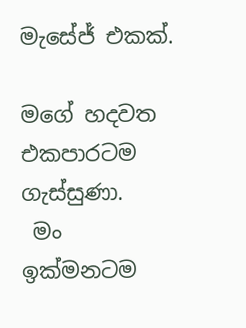මැසේජ් එකක්.

මගේ හදවත එකපාරටම ගැස්සුණා.
 මං ඉක්මනටම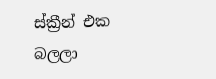ස්ක්‍රීන් එක බලලා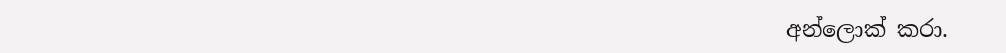අන්ලොක් කරා.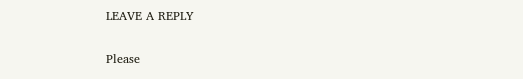LEAVE A REPLY

Please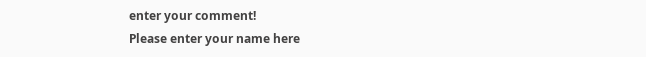enter your comment!
Please enter your name here